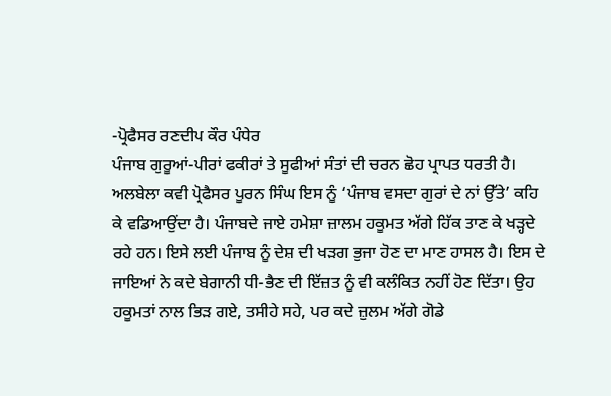-ਪ੍ਰੋਫੈਸਰ ਰਣਦੀਪ ਕੌਰ ਪੰਧੇਰ
ਪੰਜਾਬ ਗੁਰੂਆਂ-ਪੀਰਾਂ ਫਕੀਰਾਂ ਤੇ ਸੂਫੀਆਂ ਸੰਤਾਂ ਦੀ ਚਰਨ ਛੋਹ ਪ੍ਰਾਪਤ ਧਰਤੀ ਹੈ। ਅਲਬੇਲਾ ਕਵੀ ਪ੍ਰੋਫੈਸਰ ਪੂਰਨ ਸਿੰਘ ਇਸ ਨੂੰ ‘ਪੰਜਾਬ ਵਸਦਾ ਗੁਰਾਂ ਦੇ ਨਾਂ ਉੱਤੇ’ ਕਹਿ ਕੇ ਵਡਿਆਉਂਦਾ ਹੈ। ਪੰਜਾਬਦੇ ਜਾਏ ਹਮੇਸ਼ਾ ਜ਼ਾਲਮ ਹਕੂਮਤ ਅੱਗੇ ਹਿੱਕ ਤਾਣ ਕੇ ਖੜ੍ਹਦੇ ਰਹੇ ਹਨ। ਇਸੇ ਲਈ ਪੰਜਾਬ ਨੂੰ ਦੇਸ਼ ਦੀ ਖੜਗ ਭੁਜਾ ਹੋਣ ਦਾ ਮਾਣ ਹਾਸਲ ਹੈ। ਇਸ ਦੇ ਜਾਇਆਂ ਨੇ ਕਦੇ ਬੇਗਾਨੀ ਧੀ-ਭੈਣ ਦੀ ਇੱਜ਼ਤ ਨੂੰ ਵੀ ਕਲੰਕਿਤ ਨਹੀਂ ਹੋਣ ਦਿੱਤਾ। ਉਹ ਹਕੂਮਤਾਂ ਨਾਲ ਭਿੜ ਗਏ, ਤਸੀਹੇ ਸਹੇ, ਪਰ ਕਦੇ ਜ਼ੁਲਮ ਅੱਗੇ ਗੋਡੇ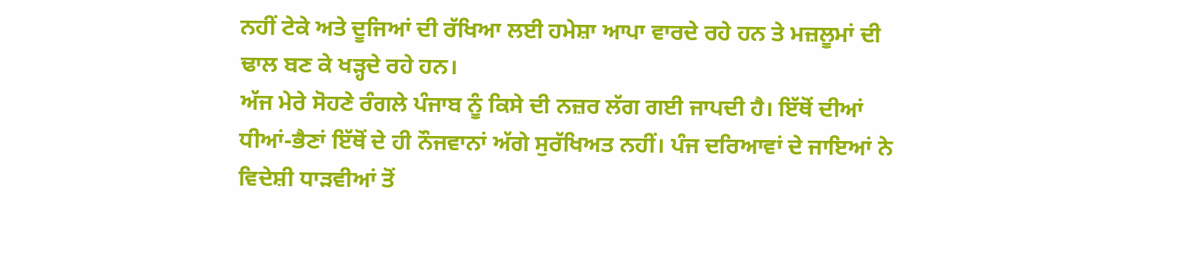ਨਹੀਂ ਟੇਕੇ ਅਤੇ ਦੂਜਿਆਂ ਦੀ ਰੱਖਿਆ ਲਈ ਹਮੇਸ਼ਾ ਆਪਾ ਵਾਰਦੇ ਰਹੇ ਹਨ ਤੇ ਮਜ਼ਲੂਮਾਂ ਦੀ ਢਾਲ ਬਣ ਕੇ ਖੜ੍ਹਦੇ ਰਹੇ ਹਨ।
ਅੱਜ ਮੇਰੇ ਸੋਹਣੇ ਰੰਗਲੇ ਪੰਜਾਬ ਨੂੰ ਕਿਸੇ ਦੀ ਨਜ਼ਰ ਲੱਗ ਗਈ ਜਾਪਦੀ ਹੈ। ਇੱਥੋਂ ਦੀਆਂ ਧੀਆਂ-ਭੈਣਾਂ ਇੱਥੋਂ ਦੇ ਹੀ ਨੌਜਵਾਨਾਂ ਅੱਗੇ ਸੁਰੱਖਿਅਤ ਨਹੀਂ। ਪੰਜ ਦਰਿਆਵਾਂ ਦੇ ਜਾਇਆਂ ਨੇ ਵਿਦੇਸ਼ੀ ਧਾੜਵੀਆਂ ਤੋਂ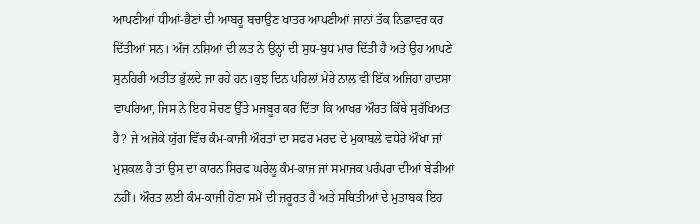ਆਪਣੀਆਂ ਧੀਆਂ-ਭੈਣਾਂ ਦੀ ਆਬਰੂ ਬਚਾਉਣ ਖਾਤਰ ਆਪਣੀਆਂ ਜਾਨਾਂ ਤੱਕ ਨਿਛਾਵਰ ਕਰ ਦਿੱਤੀਆਂ ਸਨ। ਅੱਜ ਨਸ਼ਿਆਂ ਦੀ ਲਤ ਨੇ ਉਨ੍ਹਾਂ ਦੀ ਸੁਧ-ਬੁਧ ਮਾਰ ਦਿੱਤੀ ਹੈ ਅਤੇ ਉਹ ਆਪਣੇ ਸੁਨਹਿਰੀ ਅਤੀਤ ਭੁੱਲਦੇ ਜਾ ਰਹੇ ਹਨ।ਕੁਝ ਦਿਨ ਪਹਿਲਾਂ ਮੇਰੇ ਨਾਲ ਵੀ ਇੱਕ ਅਜਿਹਾ ਹਾਦਸਾ ਵਾਪਰਿਆ, ਜਿਸ ਨੇ ਇਹ ਸੋਚਣ ਉੱਤੇ ਮਜਬੂਰ ਕਰ ਦਿੱਤਾ ਕਿ ਆਖਰ ਔਰਤ ਕਿੱਥੇ ਸੁਰੱਖਿਅਤ ਹੈ? ਜੇ ਅਜੋਕੇ ਯੁੱਗ ਵਿੱਚ ਕੰਮ-ਕਾਜੀ ਔਰਤਾਂ ਦਾ ਸਫਰ ਮਰਦ ਦੇ ਮੁਕਾਬਲੇ ਵਧੇਰੇ ਔਖਾ ਜਾਂ ਮੁਸ਼ਕਲ ਹੈ ਤਾਂ ਉਸ ਦਾ ਕਾਰਨ ਸਿਰਫ ਘਰੇਲੂ ਕੰਮ-ਕਾਜ ਜਾਂ ਸਮਾਜਕ ਪਰੰਪਰਾ ਦੀਆਂ ਬੇੜੀਆਂ ਨਹੀਂ। ਔਰਤ ਲਈ ਕੰਮ-ਕਾਜੀ ਹੋਣਾ ਸਮੇਂ ਦੀ ਜ਼ਰੂਰਤ ਹੈ ਅਤੇ ਸਥਿਤੀਆਂ ਦੇ ਮੁਤਾਬਕ ਇਹ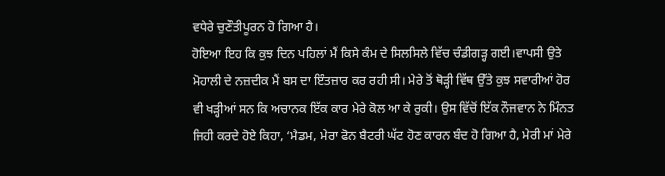ਵਧੇਰੇ ਚੁਣੌਤੀਪੂਰਨ ਹੋ ਗਿਆ ਹੈ।
ਹੋਇਆ ਇਹ ਕਿ ਕੁਝ ਦਿਨ ਪਹਿਲਾਂ ਮੈਂ ਕਿਸੇ ਕੰਮ ਦੇ ਸਿਲਸਿਲੇ ਵਿੱਚ ਚੰਡੀਗੜ੍ਹ ਗਈ।ਵਾਪਸੀ ਉਤੇ ਮੋਹਾਲੀ ਦੇ ਨਜ਼ਦੀਕ ਮੈਂ ਬਸ ਦਾ ਇੰਤਜ਼ਾਰ ਕਰ ਰਹੀ ਸੀ। ਮੇਰੇ ਤੋਂ ਥੋੜ੍ਹੀ ਵਿੱਥ ਉੱਤੇ ਕੁਝ ਸਵਾਰੀਆਂ ਹੋਰ ਵੀ ਖੜ੍ਹੀਆਂ ਸਨ ਕਿ ਅਚਾਨਕ ਇੱਕ ਕਾਰ ਮੇਰੇ ਕੋਲ ਆ ਕੇ ਰੁਕੀ। ਉਸ ਵਿੱਚੋਂ ਇੱਕ ਨੌਜਵਾਨ ਨੇ ਮਿੰਨਤ ਜਿਹੀ ਕਰਦੇ ਹੋਏ ਕਿਹਾ, ‘ਮੈਡਮ, ਮੇਰਾ ਫੋਨ ਬੈਟਰੀ ਘੱਟ ਹੋਣ ਕਾਰਨ ਬੰਦ ਹੋ ਗਿਆ ਹੈ, ਮੇਰੀ ਮਾਂ ਮੇਰੇ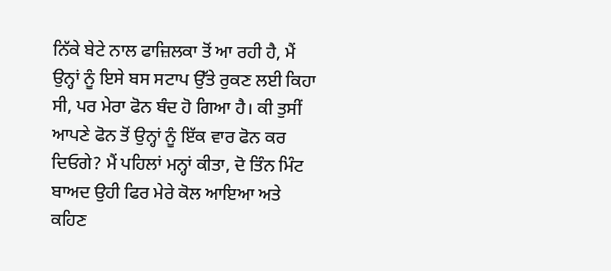ਨਿੱਕੇ ਬੇਟੇ ਨਾਲ ਫਾਜ਼ਿਲਕਾ ਤੋਂ ਆ ਰਹੀ ਹੈ, ਮੈਂ ਉਨ੍ਹਾਂ ਨੂੰ ਇਸੇ ਬਸ ਸਟਾਪ ਉੱਤੇ ਰੁਕਣ ਲਈ ਕਿਹਾ ਸੀ, ਪਰ ਮੇਰਾ ਫੋਨ ਬੰਦ ਹੋ ਗਿਆ ਹੈ। ਕੀ ਤੁਸੀਂ ਆਪਣੇ ਫੋਨ ਤੋਂ ਉਨ੍ਹਾਂ ਨੂੰ ਇੱਕ ਵਾਰ ਫੋਨ ਕਰ ਦਿਓਗੇ? ਮੈਂ ਪਹਿਲਾਂ ਮਨ੍ਹਾਂ ਕੀਤਾ, ਦੋ ਤਿੰਨ ਮਿੰਟ ਬਾਅਦ ਉਹੀ ਫਿਰ ਮੇਰੇ ਕੋਲ ਆਇਆ ਅਤੇ ਕਹਿਣ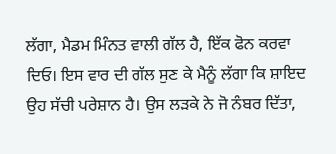ਲੱਗਾ, ਮੈਡਮ ਮਿੰਨਤ ਵਾਲੀ ਗੱਲ ਹੈ, ਇੱਕ ਫੋਨ ਕਰਵਾ ਦਿਓ। ਇਸ ਵਾਰ ਦੀ ਗੱਲ ਸੁਣ ਕੇ ਮੈਨੂੰ ਲੱਗਾ ਕਿ ਸ਼ਾਇਦ ਉਹ ਸੱਚੀ ਪਰੇਸ਼ਾਨ ਹੈ। ਉਸ ਲੜਕੇ ਨੇ ਜੋ ਨੰਬਰ ਦਿੱਤਾ,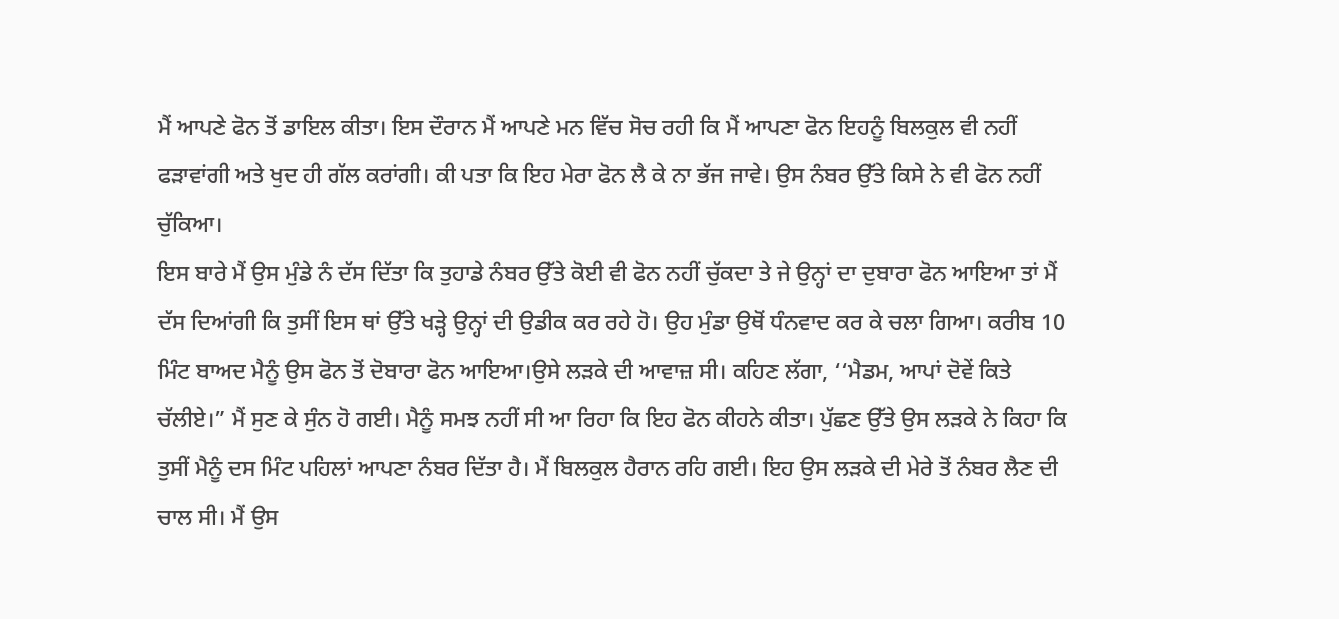ਮੈਂ ਆਪਣੇ ਫੋਨ ਤੋਂ ਡਾਇਲ ਕੀਤਾ। ਇਸ ਦੌਰਾਨ ਮੈਂ ਆਪਣੇ ਮਨ ਵਿੱਚ ਸੋਚ ਰਹੀ ਕਿ ਮੈਂ ਆਪਣਾ ਫੋਨ ਇਹਨੂੰ ਬਿਲਕੁਲ ਵੀ ਨਹੀਂ ਫੜਾਵਾਂਗੀ ਅਤੇ ਖੁਦ ਹੀ ਗੱਲ ਕਰਾਂਗੀ। ਕੀ ਪਤਾ ਕਿ ਇਹ ਮੇਰਾ ਫੋਨ ਲੈ ਕੇ ਨਾ ਭੱਜ ਜਾਵੇ। ਉਸ ਨੰਬਰ ਉੱਤੇ ਕਿਸੇ ਨੇ ਵੀ ਫੋਨ ਨਹੀਂ ਚੁੱਕਿਆ।
ਇਸ ਬਾਰੇ ਮੈਂ ਉਸ ਮੁੰਡੇ ਨੰ ਦੱਸ ਦਿੱਤਾ ਕਿ ਤੁਹਾਡੇ ਨੰਬਰ ਉੱਤੇ ਕੋਈ ਵੀ ਫੋਨ ਨਹੀਂ ਚੁੱਕਦਾ ਤੇ ਜੇ ਉਨ੍ਹਾਂ ਦਾ ਦੁਬਾਰਾ ਫੋਨ ਆਇਆ ਤਾਂ ਮੈਂ ਦੱਸ ਦਿਆਂਗੀ ਕਿ ਤੁਸੀਂ ਇਸ ਥਾਂ ਉੱਤੇ ਖੜ੍ਹੇ ਉਨ੍ਹਾਂ ਦੀ ਉਡੀਕ ਕਰ ਰਹੇ ਹੋ। ਉਹ ਮੁੰਡਾ ਉਥੋਂ ਧੰਨਵਾਦ ਕਰ ਕੇ ਚਲਾ ਗਿਆ। ਕਰੀਬ 10 ਮਿੰਟ ਬਾਅਦ ਮੈਨੂੰ ਉਸ ਫੋਨ ਤੋਂ ਦੋਬਾਰਾ ਫੋਨ ਆਇਆ।ਉਸੇ ਲੜਕੇ ਦੀ ਆਵਾਜ਼ ਸੀ। ਕਹਿਣ ਲੱਗਾ, ‘‘ਮੈਡਮ, ਆਪਾਂ ਦੋਵੇਂ ਕਿਤੇ ਚੱਲੀਏ।” ਮੈਂ ਸੁਣ ਕੇ ਸੁੰਨ ਹੋ ਗਈ। ਮੈਨੂੰ ਸਮਝ ਨਹੀਂ ਸੀ ਆ ਰਿਹਾ ਕਿ ਇਹ ਫੋਨ ਕੀਹਨੇ ਕੀਤਾ। ਪੁੱਛਣ ਉੱਤੇ ਉਸ ਲੜਕੇ ਨੇ ਕਿਹਾ ਕਿ ਤੁਸੀਂ ਮੈਨੂੰ ਦਸ ਮਿੰਟ ਪਹਿਲਾਂ ਆਪਣਾ ਨੰਬਰ ਦਿੱਤਾ ਹੈ। ਮੈਂ ਬਿਲਕੁਲ ਹੈਰਾਨ ਰਹਿ ਗਈ। ਇਹ ਉਸ ਲੜਕੇ ਦੀ ਮੇਰੇ ਤੋਂ ਨੰਬਰ ਲੈਣ ਦੀ ਚਾਲ ਸੀ। ਮੈਂ ਉਸ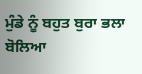ਮੁੰਡੇ ਨੂੰ ਬਹੁਤ ਬੁਰਾ ਭਲਾ ਬੋਲਿਆ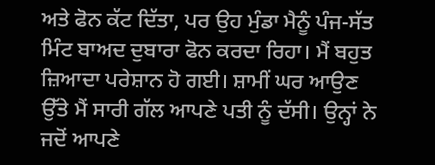ਅਤੇ ਫੋਨ ਕੱਟ ਦਿੱਤਾ, ਪਰ ਉਹ ਮੁੰਡਾ ਮੈਨੂੰ ਪੰਜ-ਸੱਤ ਮਿੰਟ ਬਾਅਦ ਦੁਬਾਰਾ ਫੋਨ ਕਰਦਾ ਰਿਹਾ। ਮੈਂ ਬਹੁਤ ਜ਼ਿਆਦਾ ਪਰੇਸ਼ਾਨ ਹੋ ਗਈ। ਸ਼ਾਮੀਂ ਘਰ ਆਉਣ ਉੱਤੇ ਮੈਂ ਸਾਰੀ ਗੱਲ ਆਪਣੇ ਪਤੀ ਨੂੰ ਦੱਸੀ। ਉਨ੍ਹਾਂ ਨੇ ਜਦੋਂ ਆਪਣੇ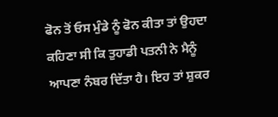ਫੋਨ ਤੋਂ ਓਸ ਮੁੰਡੇ ਨੂੰ ਫੋਨ ਕੀਤਾ ਤਾਂ ਉਹਦਾ ਕਹਿਣਾ ਸੀ ਕਿ ਤੁਹਾਡੀ ਪਤਨੀ ਨੇ ਮੈਨੂੰ ਆਪਣਾ ਨੰਬਰ ਦਿੱਤਾ ਹੈ। ਇਹ ਤਾਂ ਸ਼ੁਕਰ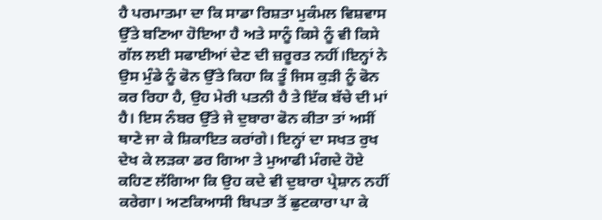ਹੈ ਪਰਮਾਤਮਾ ਦਾ ਕਿ ਸਾਡਾ ਰਿਸ਼ਤਾ ਮੁਕੰਮਲ ਵਿਸ਼ਵਾਸ ਉੱਤੇ ਬਣਿਆ ਹੋਇਆ ਹੈ ਅਤੇ ਸਾਨੂੰ ਕਿਸੇ ਨੂੰ ਵੀ ਕਿਸੇ ਗੱਲ ਲਈ ਸਫਾਈਆਂ ਦੇਣ ਦੀ ਜ਼ਰੂਰਤ ਨਹੀਂ।ਇਨ੍ਹਾਂ ਨੇ ਉਸ ਮੁੰਡੇ ਨੂੰ ਫੋਨ ਉੱਤੇ ਕਿਹਾ ਕਿ ਤੂੰ ਜਿਸ ਕੁੜੀ ਨੂੰ ਫੋਨ ਕਰ ਰਿਹਾ ਹੈ, ਉਹ ਮੇਰੀ ਪਤਨੀ ਹੈ ਤੇ ਇੱਕ ਬੱਚੇ ਦੀ ਮਾਂ ਹੈ। ਇਸ ਨੰਬਰ ਉੱਤੇ ਜੇ ਦੁਬਾਰਾ ਫੋਨ ਕੀਤਾ ਤਾਂ ਅਸੀਂ ਥਾਣੇ ਜਾ ਕੇ ਸ਼ਿਕਾਇਤ ਕਰਾਂਗੇ। ਇਨ੍ਹਾਂ ਦਾ ਸਖਤ ਰੁਖ ਦੇਖ ਕੇ ਲੜਕਾ ਡਰ ਗਿਆ ਤੇ ਮੁਆਫੀ ਮੰਗਦੇ ਹੋਏ ਕਹਿਣ ਲੱਗਿਆ ਕਿ ਉਹ ਕਦੇ ਵੀ ਦੁਬਾਰਾ ਪ੍ਰੇਸ਼ਾਨ ਨਹੀਂ ਕਰੇਗਾ। ਅਣਕਿਆਸੀ ਬਿਪਤਾ ਤੋਂ ਛੁਟਕਾਰਾ ਪਾ ਕੇ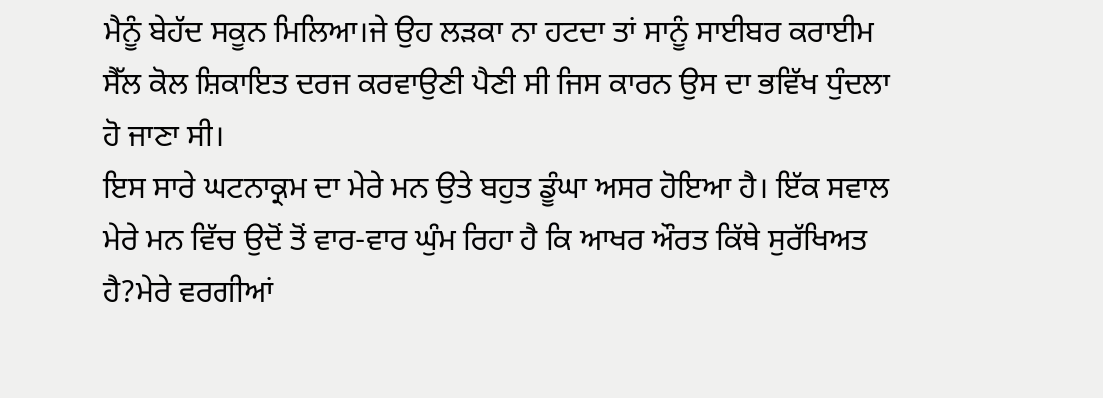ਮੈਨੂੰ ਬੇਹੱਦ ਸਕੂਨ ਮਿਲਿਆ।ਜੇ ਉਹ ਲੜਕਾ ਨਾ ਹਟਦਾ ਤਾਂ ਸਾਨੂੰ ਸਾਈਬਰ ਕਰਾਈਮ ਸੈੱਲ ਕੋਲ ਸ਼ਿਕਾਇਤ ਦਰਜ ਕਰਵਾਉਣੀ ਪੈਣੀ ਸੀ ਜਿਸ ਕਾਰਨ ਉਸ ਦਾ ਭਵਿੱਖ ਧੁੰਦਲਾ ਹੋ ਜਾਣਾ ਸੀ।
ਇਸ ਸਾਰੇ ਘਟਨਾਕ੍ਰਮ ਦਾ ਮੇਰੇ ਮਨ ਉਤੇ ਬਹੁਤ ਡੂੰਘਾ ਅਸਰ ਹੋਇਆ ਹੈ। ਇੱਕ ਸਵਾਲ ਮੇਰੇ ਮਨ ਵਿੱਚ ਉਦੋਂ ਤੋਂ ਵਾਰ-ਵਾਰ ਘੁੰਮ ਰਿਹਾ ਹੈ ਕਿ ਆਖਰ ਔਰਤ ਕਿੱਥੇ ਸੁਰੱਖਿਅਤ ਹੈ?ਮੇਰੇ ਵਰਗੀਆਂ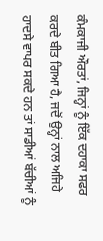ਕੰਮਕਾਜੀ ਔਰਤਾਂ, ਜਿਨ੍ਹਾਂ ਨੂੰ ਇੱਕ ਦਹਾਕਾ ਸਫਰ ਕਰਦੇ ਬੀਤ ਗਿਆ ਹੈ, ਜਦੋਂ ਉਨ੍ਹਾਂ ਨਾਲ ਅਜਿਹੇ ਹਾਦਸੇ ਵਾਪਰ ਸਕਦੇ ਹਨ ਤਾਂ ਸਾਡੀਆਂ ਬੱਚੀਆਂ ਨੂੰ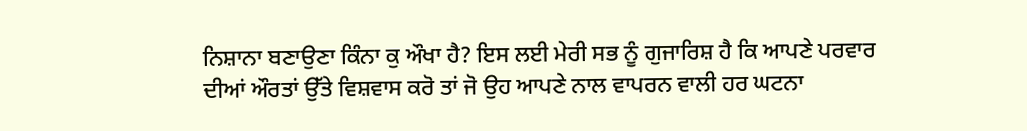ਨਿਸ਼ਾਨਾ ਬਣਾਉਣਾ ਕਿੰਨਾ ਕੁ ਔਖਾ ਹੈ? ਇਸ ਲਈ ਮੇਰੀ ਸਭ ਨੂੰ ਗੁਜਾਰਿਸ਼ ਹੈ ਕਿ ਆਪਣੇ ਪਰਵਾਰ ਦੀਆਂ ਔਰਤਾਂ ਉੱਤੇ ਵਿਸ਼ਵਾਸ ਕਰੋ ਤਾਂ ਜੋ ਉਹ ਆਪਣੇ ਨਾਲ ਵਾਪਰਨ ਵਾਲੀ ਹਰ ਘਟਨਾ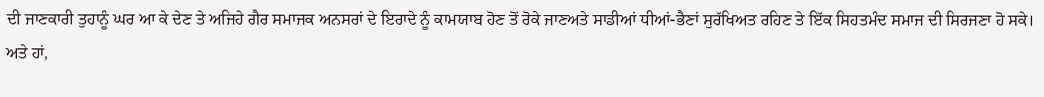ਦੀ ਜਾਣਕਾਰੀ ਤੁਹਾਨੂੰ ਘਰ ਆ ਕੇ ਦੇਣ ਤੇ ਅਜਿਹੇ ਗੈਰ ਸਮਾਜਕ ਅਨਸਰਾਂ ਦੇ ਇਰਾਦੇ ਨੂੰ ਕਾਮਯਾਬ ਹੋਣ ਤੋਂ ਰੋਕੇ ਜਾਣਅਤੇ ਸਾਡੀਆਂ ਧੀਆਂ-ਭੈਣਾਂ ਸੁਰੱਖਿਅਤ ਰਹਿਣ ਤੇ ਇੱਕ ਸਿਹਤਮੰਦ ਸਮਾਜ ਦੀ ਸਿਰਜਣਾ ਹੋ ਸਕੇ। ਅਤੇ ਹਾਂ,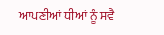ਆਪਣੀਆਂ ਧੀਆਂ ਨੂੰ ਸਵੈ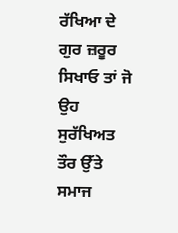ਰੱਖਿਆ ਦੇ ਗੁਰ ਜ਼ਰੂਰ ਸਿਖਾਓ ਤਾਂ ਜੋ ਉਹ ਸੁਰੱਖਿਅਤ ਤੌਰ ਉੱਤੇ ਸਮਾਜ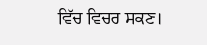ਵਿੱਚ ਵਿਚਰ ਸਕਣ।